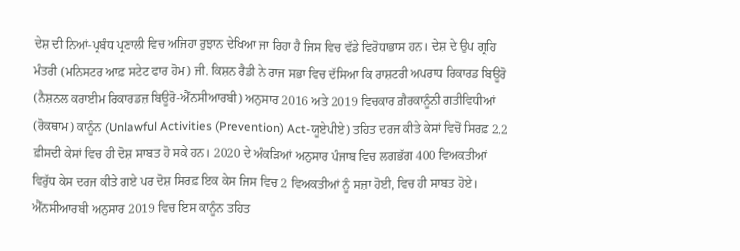ਦੇਸ਼ ਦੀ ਨਿਆਂ-ਪ੍ਰਬੰਧ ਪ੍ਰਣਾਲੀ ਵਿਚ ਅਜਿਹਾ ਰੁਝਾਨ ਦੇਖਿਆ ਜਾ ਰਿਹਾ ਹੈ ਜਿਸ ਵਿਚ ਵੱਡੇ ਵਿਰੋਧਾਭਾਸ ਹਨ। ਦੇਸ਼ ਦੇ ਉਪ ਗ੍ਰਹਿ ਮੰਤਰੀ (ਮਨਿਸਟਰ ਆਫ਼ ਸਟੇਟ ਫਾਰ ਹੋਮ) ਜੀ. ਕਿਸ਼ਨ ਰੈਡੀ ਨੇ ਰਾਜ ਸਭਾ ਵਿਚ ਦੱਸਿਆ ਕਿ ਰਾਸ਼ਟਰੀ ਅਪਰਾਧ ਰਿਕਾਰਡ ਬਿਊਰੋ (ਨੈਸ਼ਨਲ ਕਰਾਈਮ ਰਿਕਾਰਡਜ਼ ਬਿਊਰੋ-ਐੱਨਸੀਆਰਬੀ) ਅਨੁਸਾਰ 2016 ਅਤੇ 2019 ਵਿਚਕਾਰ ਗ਼ੈਰਕਾਨੂੰਨੀ ਗਤੀਵਿਧੀਆਂ (ਰੋਕਥਾਮ) ਕਾਨੂੰਨ (Unlawful Activities (Prevention) Act-ਯੂਏਪੀਏ) ਤਹਿਤ ਦਰਜ ਕੀਤੇ ਕੇਸਾਂ ਵਿਚੋਂ ਸਿਰਫ਼ 2.2 ਫ਼ੀਸਦੀ ਕੇਸਾਂ ਵਿਚ ਹੀ ਦੋਸ਼ ਸਾਬਤ ਹੋ ਸਕੇ ਹਨ। 2020 ਦੇ ਅੰਕੜਿਆਂ ਅਨੁਸਾਰ ਪੰਜਾਬ ਵਿਚ ਲਗਭੱਗ 400 ਵਿਅਕਤੀਆਂ ਵਿਰੁੱਧ ਕੇਸ ਦਰਜ ਕੀਤੇ ਗਏ ਪਰ ਦੋਸ਼ ਸਿਰਫ਼ ਇਕ ਕੇਸ ਜਿਸ ਵਿਚ 2 ਵਿਅਕਤੀਆਂ ਨੂੰ ਸਜ਼ਾ ਹੋਈ, ਵਿਚ ਹੀ ਸਾਬਤ ਹੋਏ। ਐੱਨਸੀਆਰਬੀ ਅਨੁਸਾਰ 2019 ਵਿਚ ਇਸ ਕਾਨੂੰਨ ਤਹਿਤ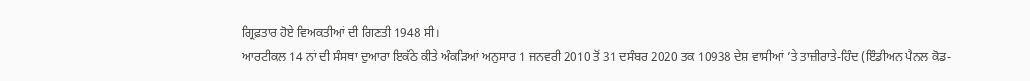ਗ੍ਰਿਫ਼ਤਾਰ ਹੋਏ ਵਿਅਕਤੀਆਂ ਦੀ ਗਿਣਤੀ 1948 ਸੀ।
ਆਰਟੀਕਲ 14 ਨਾਂ ਦੀ ਸੰਸਥਾ ਦੁਆਰਾ ਇਕੱਠੇ ਕੀਤੇ ਅੰਕੜਿਆਂ ਅਨੁਸਾਰ 1 ਜਨਵਰੀ 2010 ਤੋਂ 31 ਦਸੰਬਰ 2020 ਤਕ 10938 ਦੇਸ਼ ਵਾਸੀਆਂ ’ਤੇ ਤਾਜ਼ੀਰਾਤੇ-ਹਿੰਦ (ਇੰਡੀਅਨ ਪੈਨਲ ਕੋਡ-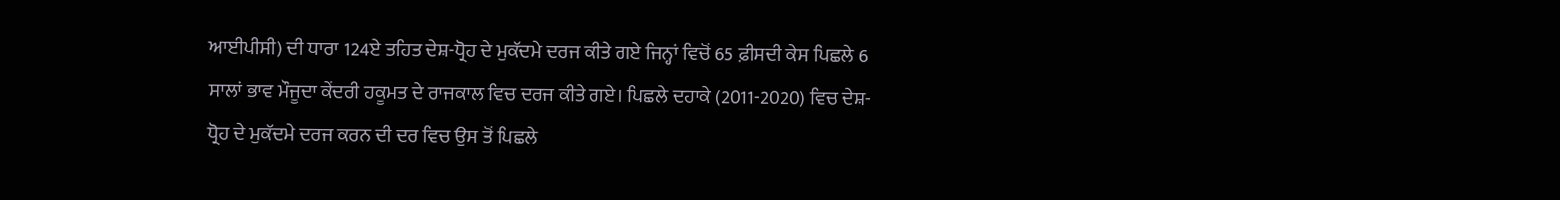ਆਈਪੀਸੀ) ਦੀ ਧਾਰਾ 124ਏ ਤਹਿਤ ਦੇਸ਼-ਧ੍ਰੋਹ ਦੇ ਮੁਕੱਦਮੇ ਦਰਜ ਕੀਤੇ ਗਏ ਜਿਨ੍ਹਾਂ ਵਿਚੋਂ 65 ਫ਼ੀਸਦੀ ਕੇਸ ਪਿਛਲੇ 6 ਸਾਲਾਂ ਭਾਵ ਮੌਜੂਦਾ ਕੇਂਦਰੀ ਹਕੂਮਤ ਦੇ ਰਾਜਕਾਲ ਵਿਚ ਦਰਜ ਕੀਤੇ ਗਏ। ਪਿਛਲੇ ਦਹਾਕੇ (2011-2020) ਵਿਚ ਦੇਸ਼-ਧ੍ਰੋਹ ਦੇ ਮੁਕੱਦਮੇ ਦਰਜ ਕਰਨ ਦੀ ਦਰ ਵਿਚ ਉਸ ਤੋਂ ਪਿਛਲੇ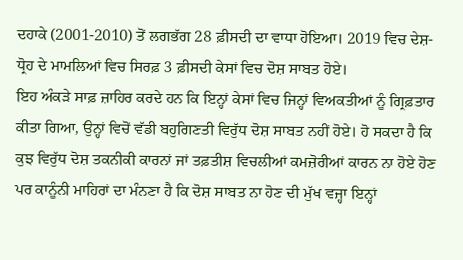ਦਹਾਕੇ (2001-2010) ਤੋਂ ਲਗਭੱਗ 28 ਫ਼ੀਸਦੀ ਦਾ ਵਾਧਾ ਹੋਇਆ। 2019 ਵਿਚ ਦੇਸ਼-ਧ੍ਰੋਹ ਦੇ ਮਾਮਲਿਆਂ ਵਿਚ ਸਿਰਫ਼ 3 ਫ਼ੀਸਦੀ ਕੇਸਾਂ ਵਿਚ ਦੋਸ਼ ਸਾਬਤ ਹੋਏ।
ਇਹ ਅੰਕੜੇ ਸਾਫ਼ ਜ਼ਾਹਿਰ ਕਰਦੇ ਹਨ ਕਿ ਇਨ੍ਹਾਂ ਕੇਸਾਂ ਵਿਚ ਜਿਨ੍ਹਾਂ ਵਿਅਕਤੀਆਂ ਨੂੰ ਗ੍ਰਿਫ਼ਤਾਰ ਕੀਤਾ ਗਿਆ, ਉਨ੍ਹਾਂ ਵਿਚੋਂ ਵੱਡੀ ਬਹੁਗਿਣਤੀ ਵਿਰੁੱਧ ਦੋਸ਼ ਸਾਬਤ ਨਹੀਂ ਹੋਏ। ਹੋ ਸਕਦਾ ਹੈ ਕਿ ਕੁਝ ਵਿਰੁੱਧ ਦੋਸ਼ ਤਕਨੀਕੀ ਕਾਰਨਾਂ ਜਾਂ ਤਫ਼ਤੀਸ਼ ਵਿਚਲੀਆਂ ਕਮਜ਼ੋਰੀਆਂ ਕਾਰਨ ਨਾ ਹੋਏ ਹੋਣ ਪਰ ਕਾਨੂੰਨੀ ਮਾਹਿਰਾਂ ਦਾ ਮੰਨਣਾ ਹੈ ਕਿ ਦੋਸ਼ ਸਾਬਤ ਨਾ ਹੋਣ ਦੀ ਮੁੱਖ ਵਜ੍ਹਾ ਇਨ੍ਹਾਂ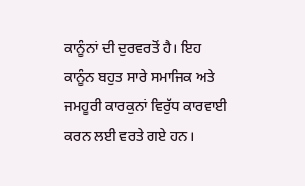ਕਾਨੂੰਨਾਂ ਦੀ ਦੁਰਵਰਤੋਂ ਹੈ। ਇਹ ਕਾਨੂੰਨ ਬਹੁਤ ਸਾਰੇ ਸਮਾਜਿਕ ਅਤੇ ਜਮਹੂਰੀ ਕਾਰਕੁਨਾਂ ਵਿਰੁੱਧ ਕਾਰਵਾਈ ਕਰਨ ਲਈ ਵਰਤੇ ਗਏ ਹਨ।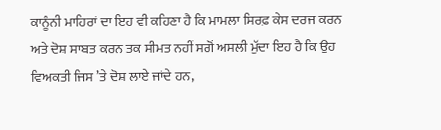ਕਾਨੂੰਨੀ ਮਾਹਿਰਾਂ ਦਾ ਇਹ ਵੀ ਕਹਿਣਾ ਹੈ ਕਿ ਮਾਮਲਾ ਸਿਰਫ਼ ਕੇਸ ਦਰਜ ਕਰਨ ਅਤੇ ਦੋਸ਼ ਸਾਬਤ ਕਰਨ ਤਕ ਸੀਮਤ ਨਹੀਂ ਸਗੋਂ ਅਸਲੀ ਮੁੱਦਾ ਇਹ ਹੈ ਕਿ ਉਹ ਵਿਅਕਤੀ ਜਿਸ ’ਤੇ ਦੋਸ਼ ਲਾਏ ਜਾਂਦੇ ਹਨ,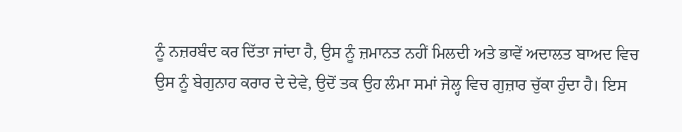ਨੂੰ ਨਜ਼ਰਬੰਦ ਕਰ ਦਿੱਤਾ ਜਾਂਦਾ ਹੈ, ਉਸ ਨੂੰ ਜ਼ਮਾਨਤ ਨਹੀਂ ਮਿਲਦੀ ਅਤੇ ਭਾਵੇਂ ਅਦਾਲਤ ਬਾਅਦ ਵਿਚ ਉਸ ਨੂੰ ਬੇਗੁਨਾਹ ਕਰਾਰ ਦੇ ਦੇਵੇ, ਉਦੋਂ ਤਕ ਉਹ ਲੰਮਾ ਸਮਾਂ ਜੇਲ੍ਹ ਵਿਚ ਗੁਜ਼ਾਰ ਚੁੱਕਾ ਹੁੰਦਾ ਹੈ। ਇਸ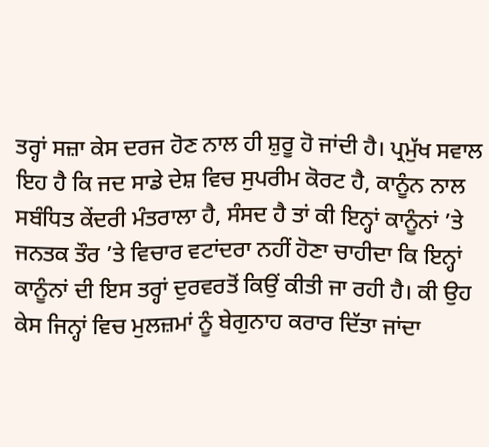ਤਰ੍ਹਾਂ ਸਜ਼ਾ ਕੇਸ ਦਰਜ ਹੋਣ ਨਾਲ ਹੀ ਸ਼ੁਰੂ ਹੋ ਜਾਂਦੀ ਹੈ। ਪ੍ਰਮੁੱਖ ਸਵਾਲ ਇਹ ਹੈ ਕਿ ਜਦ ਸਾਡੇ ਦੇਸ਼ ਵਿਚ ਸੁਪਰੀਮ ਕੋਰਟ ਹੈ, ਕਾਨੂੰਨ ਨਾਲ ਸਬੰਧਿਤ ਕੇਂਦਰੀ ਮੰਤਰਾਲਾ ਹੈ, ਸੰਸਦ ਹੈ ਤਾਂ ਕੀ ਇਨ੍ਹਾਂ ਕਾਨੂੰਨਾਂ ’ਤੇ ਜਨਤਕ ਤੌਰ ’ਤੇ ਵਿਚਾਰ ਵਟਾਂਦਰਾ ਨਹੀਂ ਹੋਣਾ ਚਾਹੀਦਾ ਕਿ ਇਨ੍ਹਾਂ ਕਾਨੂੰਨਾਂ ਦੀ ਇਸ ਤਰ੍ਹਾਂ ਦੁਰਵਰਤੋਂ ਕਿਉਂ ਕੀਤੀ ਜਾ ਰਹੀ ਹੈ। ਕੀ ਉਹ ਕੇਸ ਜਿਨ੍ਹਾਂ ਵਿਚ ਮੁਲਜ਼ਮਾਂ ਨੂੰ ਬੇਗੁਨਾਹ ਕਰਾਰ ਦਿੱਤਾ ਜਾਂਦਾ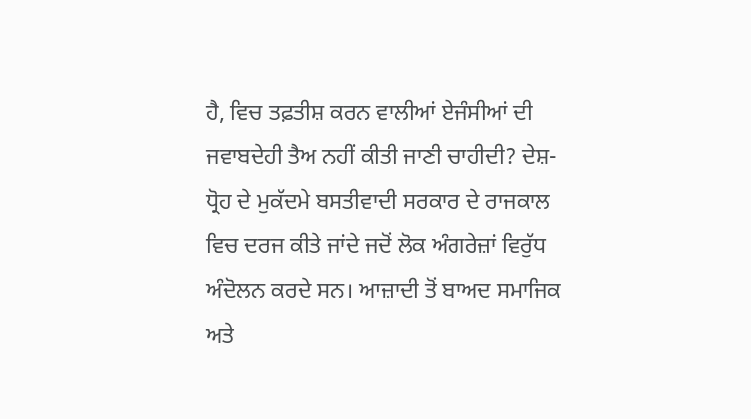ਹੈ, ਵਿਚ ਤਫ਼ਤੀਸ਼ ਕਰਨ ਵਾਲੀਆਂ ਏਜੰਸੀਆਂ ਦੀ ਜਵਾਬਦੇਹੀ ਤੈਅ ਨਹੀਂ ਕੀਤੀ ਜਾਣੀ ਚਾਹੀਦੀ? ਦੇਸ਼-ਧ੍ਰੋਹ ਦੇ ਮੁਕੱਦਮੇ ਬਸਤੀਵਾਦੀ ਸਰਕਾਰ ਦੇ ਰਾਜਕਾਲ ਵਿਚ ਦਰਜ ਕੀਤੇ ਜਾਂਦੇ ਜਦੋਂ ਲੋਕ ਅੰਗਰੇਜ਼ਾਂ ਵਿਰੁੱਧ ਅੰਦੋਲਨ ਕਰਦੇ ਸਨ। ਆਜ਼ਾਦੀ ਤੋਂ ਬਾਅਦ ਸਮਾਜਿਕ ਅਤੇ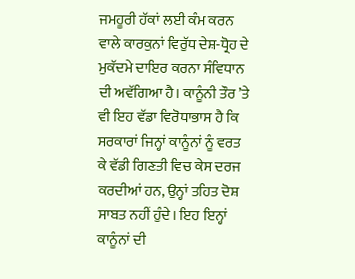ਜਮਹੂਰੀ ਹੱਕਾਂ ਲਈ ਕੰਮ ਕਰਨ ਵਾਲੇ ਕਾਰਕੁਨਾਂ ਵਿਰੁੱਧ ਦੇਸ਼-ਧ੍ਰੋਹ ਦੇ ਮੁਕੱਦਮੇ ਦਾਇਰ ਕਰਨਾ ਸੰਵਿਧਾਨ ਦੀ ਅਵੱਗਿਆ ਹੈ। ਕਾਨੂੰਨੀ ਤੌਰ ’ਤੇ ਵੀ ਇਹ ਵੱਡਾ ਵਿਰੋਧਾਭਾਸ ਹੈ ਕਿ ਸਰਕਾਰਾਂ ਜਿਨ੍ਹਾਂ ਕਾਨੂੰਨਾਂ ਨੂੰ ਵਰਤ ਕੇ ਵੱਡੀ ਗਿਣਤੀ ਵਿਚ ਕੇਸ ਦਰਜ ਕਰਦੀਆਂ ਹਨ, ਉਨ੍ਹਾਂ ਤਹਿਤ ਦੋਸ਼ ਸਾਬਤ ਨਹੀਂ ਹੁੰਦੇ। ਇਹ ਇਨ੍ਹਾਂ ਕਾਨੂੰਨਾਂ ਦੀ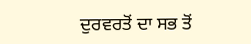ਦੁਰਵਰਤੋਂ ਦਾ ਸਭ ਤੋਂ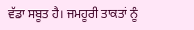ਵੱਡਾ ਸਬੂਤ ਹੈ। ਜਮਹੂਰੀ ਤਾਕਤਾਂ ਨੂੰ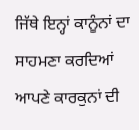ਜਿੱਥੇ ਇਨ੍ਹਾਂ ਕਾਨੂੰਨਾਂ ਦਾ ਸਾਹਮਣਾ ਕਰਦਿਆਂ ਆਪਣੇ ਕਾਰਕੁਨਾਂ ਦੀ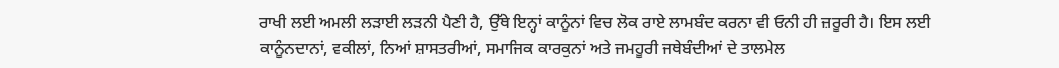ਰਾਖੀ ਲਈ ਅਮਲੀ ਲੜਾਈ ਲੜਨੀ ਪੈਣੀ ਹੈ, ਉੱਥੇ ਇਨ੍ਹਾਂ ਕਾਨੂੰਨਾਂ ਵਿਚ ਲੋਕ ਰਾਏ ਲਾਮਬੰਦ ਕਰਨਾ ਵੀ ਓਨੀ ਹੀ ਜ਼ਰੂਰੀ ਹੈ। ਇਸ ਲਈ ਕਾਨੂੰਨਦਾਨਾਂ, ਵਕੀਲਾਂ, ਨਿਆਂ ਸ਼ਾਸਤਰੀਆਂ, ਸਮਾਜਿਕ ਕਾਰਕੁਨਾਂ ਅਤੇ ਜਮਹੂਰੀ ਜਥੇਬੰਦੀਆਂ ਦੇ ਤਾਲਮੇਲ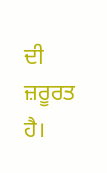ਦੀ ਜ਼ਰੂਰਤ ਹੈ।